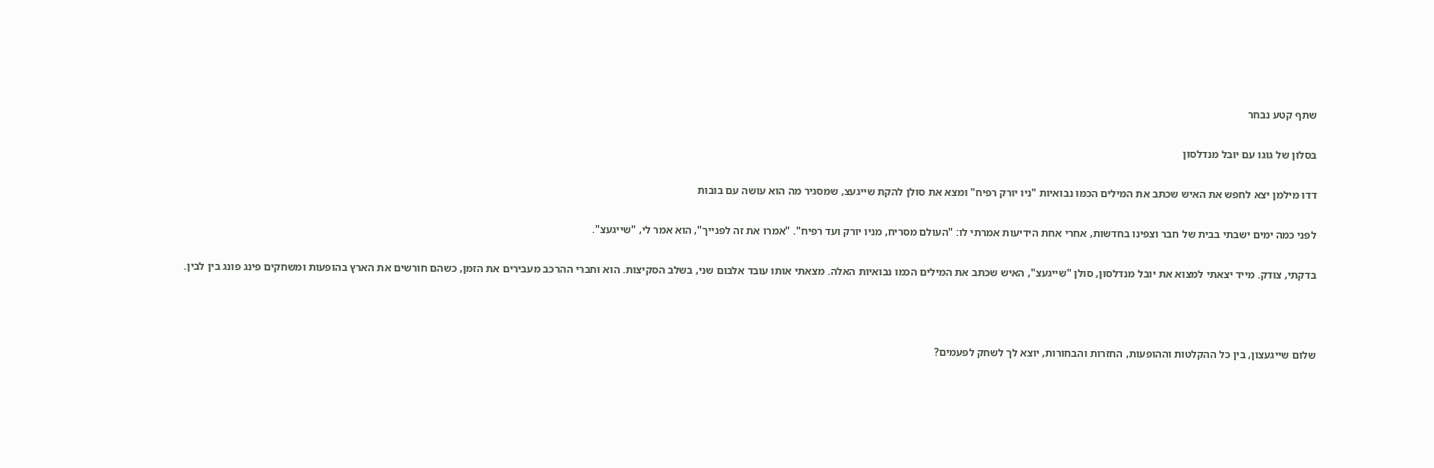שתף קטע נבחר

בסלון של גוגו עם יובל מנדלסון

דדו מילמן יצא לחפש את האיש שכתב את המילים הכמו נבואיות "ניו יורק רפיח" ומצא את סולן להקת שייגעצ, שמסגיר מה הוא עושה עם בובות

לפני כמה ימים ישבתי בבית של חבר וצפינו בחדשות, אחרי אחת הידיעות אמרתי לו: "העולם מסריח, מניו יורק ועד רפיח". "אמרו את זה לפנייך", הוא אמר לי, "שייגעצ".

בדקתי, צודק. מייד יצאתי למצוא את יובל מנדלסון, סולן "שייגעצ", האיש שכתב את המילים הכמו נבואיות האלה. מצאתי אותו עובד אלבום שני, בשלב הסקיצות. הוא וחברי ההרכב מעבירים את הזמן, כשהם חורשים את הארץ בהופעות ומשחקים פינג פונג בין לבין.



שלום שייגעצון, בין כל ההקלטות וההופעות, החזרות והבחורות, יוצא לך לשחק לפעמים?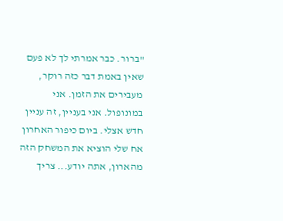"ברור. כבר אמרתי לך לא פעם שאין באמת דבר כזה רוקר, מעבירים את הזמן. אני במונופול. אני בעניין, זה עניין חדש אצלי. ביום כיפור האחרון אח שלי הוציא את המשחק הזה מהארון, אתה יודע... צריך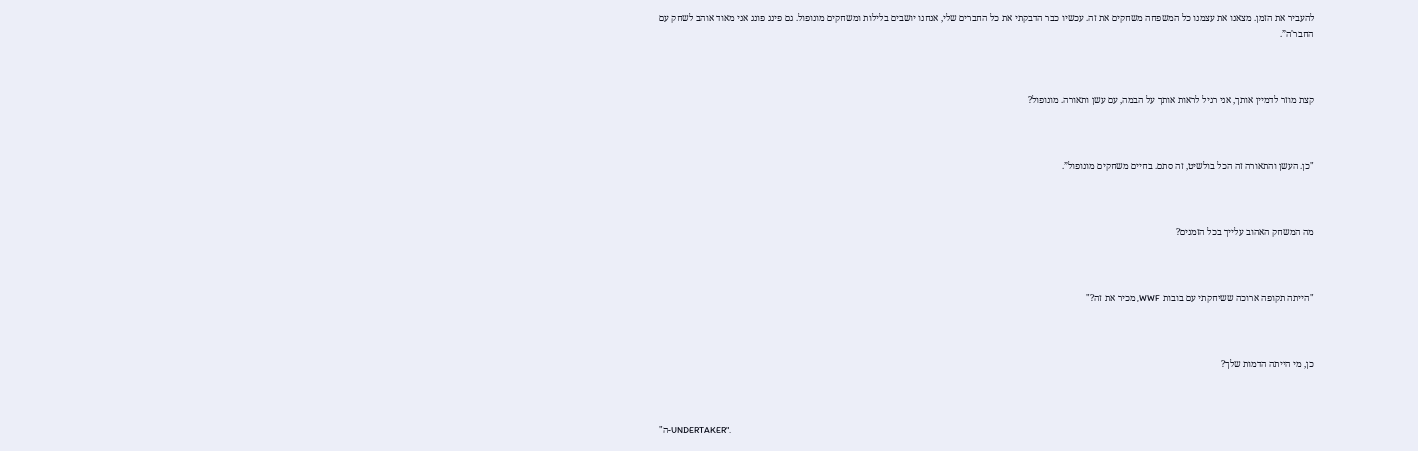להעביר את הזמן. מצאנו את עצמנו כל המשפחה משחקים את זה. עכשיו כבר הדבקתי את כל החברים שלי, אנחנו יושבים בלילות ומשחקים מונופול. גם פינג פונג אני מאוד אוהב לשחק עם החבר'ה”.



קצת מוזר לדמיין אותך, אני רגיל לראות אותך על הבמה, עם עשן ותאורה. מונופול?



"כן. העשן והתאורה זה הכל בולשיט, זה סתם. בחיים משחקים מונופול”.



מה המשחק האהוב עלייך בכל הזמנים?



"הייתה תקופה ארוכה ששיחקתי עם בובות WWF, מכיר את זה?"



כן, מי הייתה הדמות שלך?



"ה-UNDERTAKER".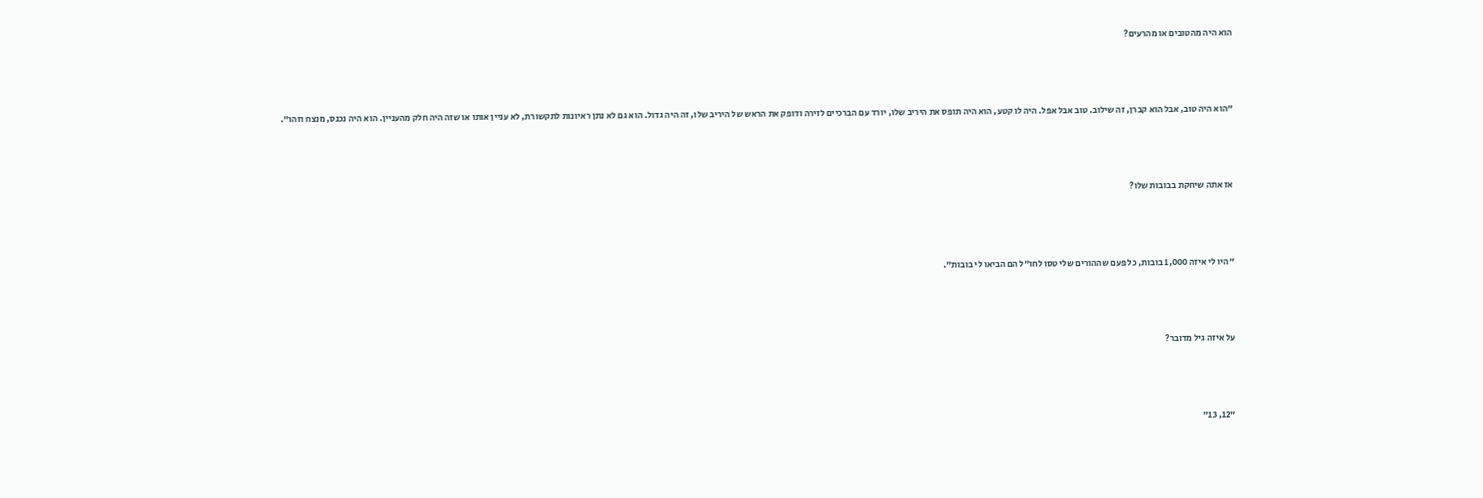הוא היה מהטובים או מהרעים?



"הוא היה טוב, אבל הוא קברן, זה שילוב. טוב אבל אפל. היה לו קטע, הוא היה תופס את היריב שלו, יורד עם הברכיים לזירה ודופק את הראש של היריב שלו, זה היה גדול. הוא גם לא נתן ראיונות לתקשורת, לא עניין אותו או שזה היה חלק מהעניין. הוא היה נכנס, מנצח וזהו”.



אז אתה שיחקת בבובות שלו?



"היו לי איזה 1,000 בובות, כל פעם שההורים שלי טסו לחו"ל הם הביאו לי בובות”.



על איזה גיל מדובר?



"12, 13"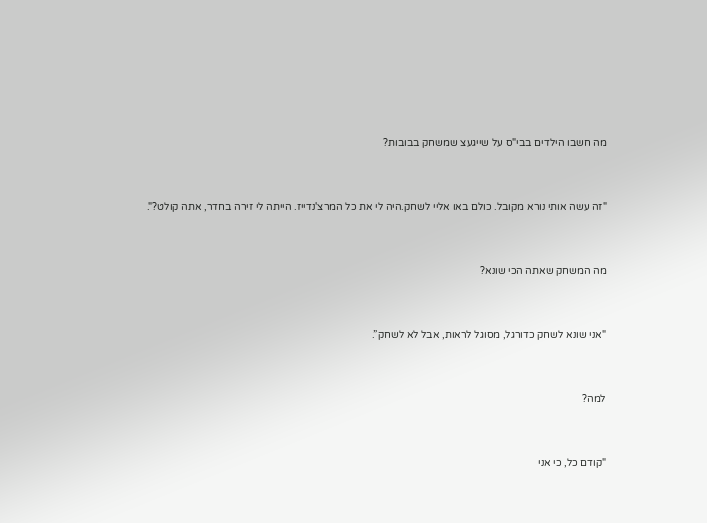מה חשבו הילדים בבי"ס על שייגעצ שמשחק בבובות?



"זה עשה אותי נורא מקובל. כולם באו אליי לשחק.היה לי את כל המרצ'נדייז. הייתה לי זירה בחדר, אתה קולט?".



מה המשחק שאתה הכי שונא?



"אני שונא לשחק כדורגל, מסוגל לראות, אבל לא לשחק”.



למה?



"קודם כל, כי אני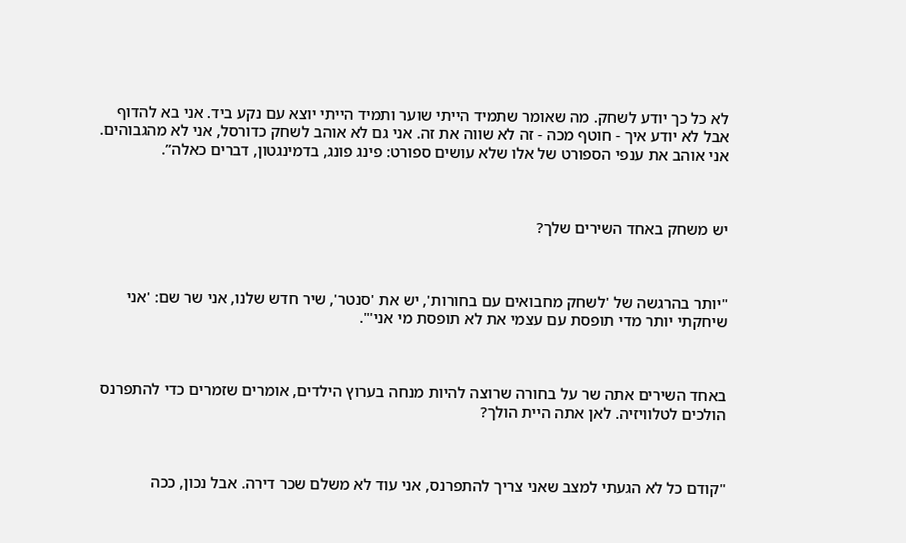לא כל כך יודע לשחק. מה שאומר שתמיד הייתי שוער ותמיד הייתי יוצא עם נקע ביד. אני בא להדוף אבל לא יודע איך - חוטף מכה - זה לא שווה את זה. אני גם לא אוהב לשחק כדורסל, אני לא מהגבוהים. אני אוהב את ענפי הספורט של אלו שלא עושים ספורט: פינג פונג, בדמינגטון, דברים כאלה”.



יש משחק באחד השירים שלך?



"יותר בהרגשה של 'לשחק מחבואים עם בחורות', יש את 'סנטר', שיר חדש שלנו, אני שר שם: 'אני שיחקתי יותר מדי תופסת עם עצמי את לא תופסת מי אני'".



באחד השירים אתה שר על בחורה שרוצה להיות מנחה בערוץ הילדים, אומרים שזמרים כדי להתפרנס הולכים לטלוויזיה. לאן אתה היית הולך?



"קודם כל לא הגעתי למצב שאני צריך להתפרנס, אני עוד לא משלם שכר דירה. אבל נכון, ככה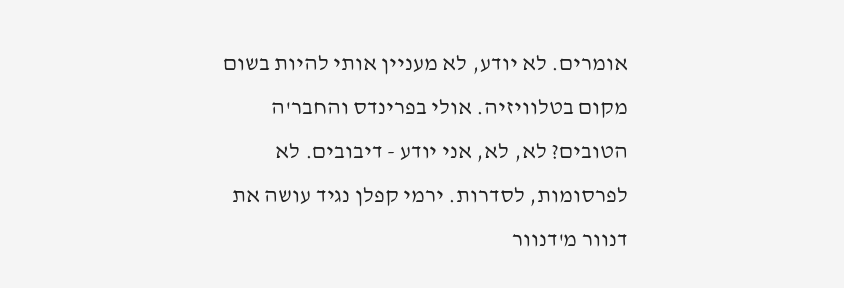אומרים. לא יודע, לא מעניין אותי להיות בשום מקום בטלוויזיה. אולי בפרינדס והחבר'ה הטובים? לא, לא, אני יודע - דיבובים. לא לפרסומות, לסדרות. ירמי קפלן נגיד עושה את דנוור מ'דנוור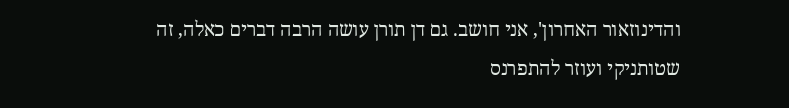והדינוזאור האחרון', אני חושב. גם דן תורן עושה הרבה דברים כאלה, זה שטותניקי ועוזר להתפרנס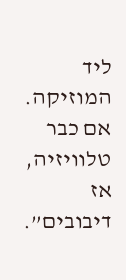ליד המוזיקה. אם כבר טלוויזיה, אז דיבובים”.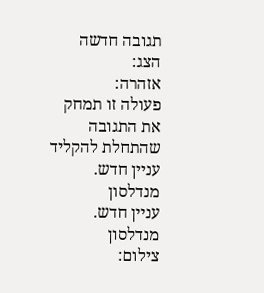תגובה חדשה
הצג:
אזהרה:
פעולה זו תמחק את התגובה שהתחלת להקליד
עניין חדש. מנדלסון
עניין חדש. מנדלסון
צילום: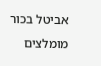אביטל בכור
מומלצים